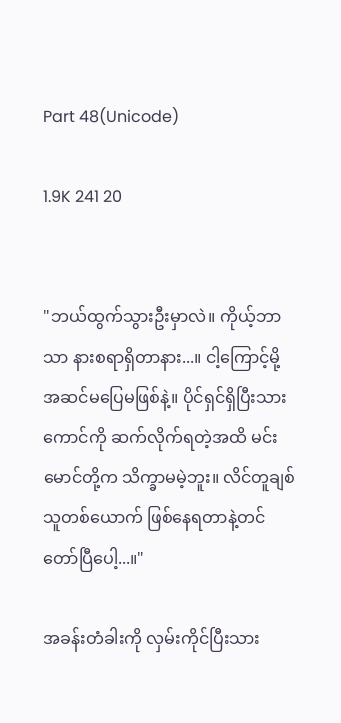Part 48(Unicode)

1.9K 241 20


"ဘယ်ထွက်သွားဦးမှာလဲ။ ကိုယ့်ဘာသာ နားစရာရှိတာနား...။ ငါ့ကြောင့်မို့ အဆင်မပြေမဖြစ်နဲ့။ ပိုင်ရှင်ရှိပြီးသားကောင်ကို ဆက်လိုက်ရတဲ့အထိ မင်းမောင်တို့က သိက္ခာမမဲ့ဘူး။ လိင်တူချစ်သူတစ်ယောက် ဖြစ်နေရတာနဲ့တင် တော်ပြီပေါ့...။"

အခန်းတံခါးကို လှမ်းကိုင်ပြီးသား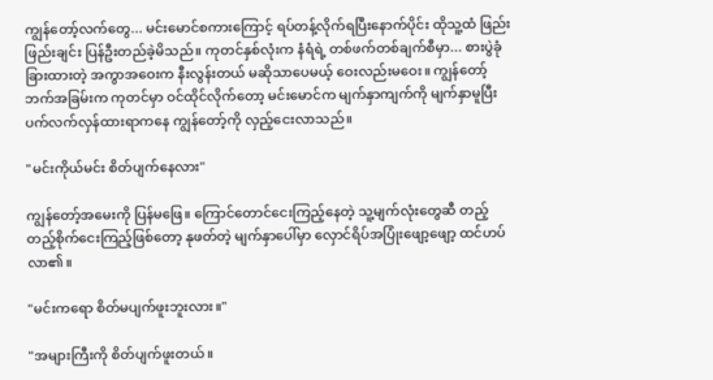ကျွန်တော့်လက်တွေ... မင်းမောင်စကားကြောင့် ရပ်တန့်လိုက်ရပြီးနောက်ပိုင်း ထိုသူ့ထံ ဖြည်းဖြည်းချင်း ပြန်ဦးတည်ခဲ့မိသည်။ ကုတင်နှစ်လုံးက နံရံရဲ့ တစ်ဖက်တစ်ချက်စီမှာ... စားပွဲခုံခြားထားတဲ့ အကွာအဝေးက နီးလွန်းတယ် မဆိုသာပေမယ့် ဝေးလည်းမဝေး။ ကျွန်တော့်ဘက်အခြမ်းက ကုတင်မှာ ဝင်ထိုင်လိုက်တော့ မင်းမောင်က မျက်နှာကျက်ကို မျက်နှာမူပြီး ပက်လက်လှန်ထားရာကနေ ကျွန်တော့်ကို လှည့်ငေးလာသည်။

"မင်းကိုယ်မင်း စိတ်ပျက်နေလား"

ကျွန်တော့်အမေးကို ပြန်မဖြေ။ ကြောင်တောင်ငေးကြည့်နေတဲ့ သူ့မျက်လုံးတွေဆီ တည့်တည့်စိုက်ငေးကြည့်ဖြစ်တော့ နုဖတ်တဲ့ မျက်နှာပေါ်မှာ လှောင်ရိပ်အပြုံးဖျော့ဖျော့ ထင်ဟပ်လာ၏။

"မင်းကရော စိတ်မပျက်ဖူးဘူးလား။"

"အများကြီးကို စိတ်ပျက်ဖူးတယ်။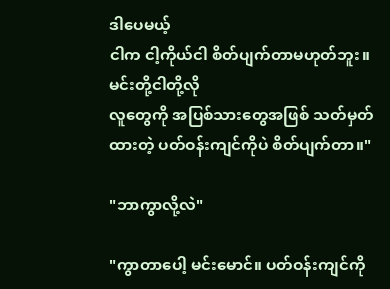ဒါပေမယ့်
ငါက ငါ့ကိုယ်ငါ စိတ်ပျက်တာမဟုတ်ဘူး။ မင်းတို့ငါတို့လို
လူတွေကို အပြစ်သားတွေအဖြစ် သတ်မှတ်ထားတဲ့ ပတ်ဝန်းကျင်ကိုပဲ စိတ်ပျက်တာ။"

"ဘာကွာလို့လဲ"

"ကွာတာပေါ့ မင်းမောင်။ ပတ်ဝန်းကျင်ကို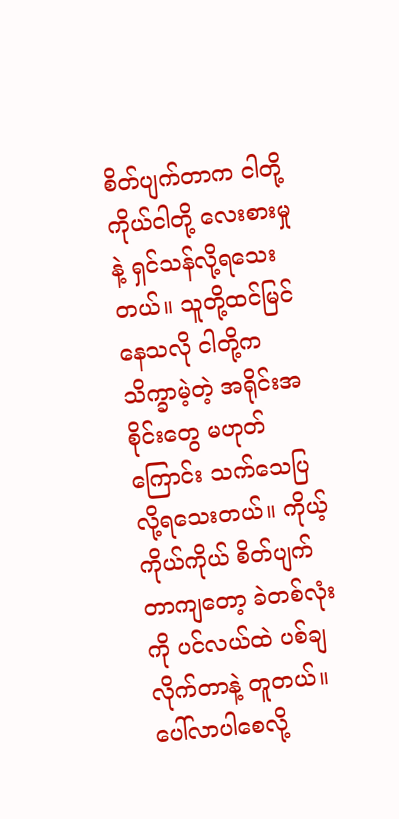စိတ်ပျက်တာက ငါတို့ကိုယ်ငါတို့ လေးစားမှုနဲ့ ရှင်သန်လို့ရသေးတယ်။ သူတို့ထင်မြင်နေသလို ငါတို့က သိက္ခာမဲ့တဲ့ အရိုင်းအစိုင်းတွေ မဟုတ်ကြောင်း သက်သေပြလို့ရသေးတယ်။ ကိုယ့်ကိုယ်ကိုယ် စိတ်ပျက်တာကျတော့ ခဲတစ်လုံးကို ပင်လယ်ထဲ ပစ်ချလိုက်တာနဲ့ တူတယ်။ ပေါ်လာပါစေလို့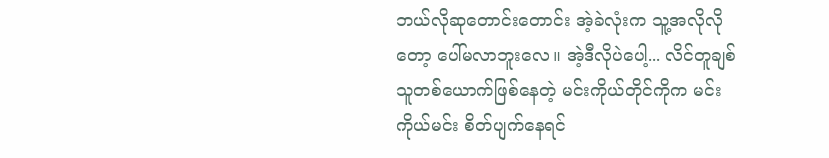ဘယ်လိုဆုတောင်းတောင်း အဲ့ခဲလုံးက သူ့အလိုလိုတော့ ပေါ်မလာဘူးလေ။ အဲ့ဒီလိုပဲပေါ့... လိင်တူချစ်သူတစ်ယောက်ဖြစ်နေတဲ့ မင်းကိုယ်တိုင်ကိုက မင်းကိုယ်မင်း စိတ်ပျက်နေရင်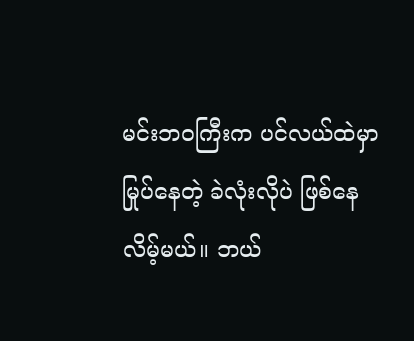မင်းဘဝကြီးက ပင်လယ်ထဲမှာ မြုပ်နေတဲ့ ခဲလုံးလိုပဲ ဖြစ်နေလိမ့်မယ်။ ဘယ်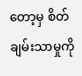တော့မှ စိတ်ချမ်းသာမှုကို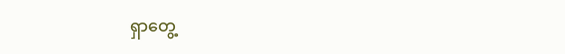ရှာတွေ့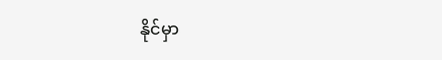နိုင်မှာ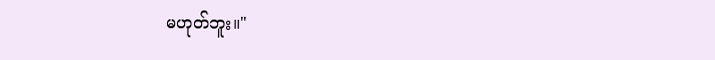မဟုတ်ဘူး။"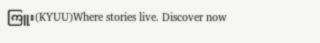ကြူး(KYUU)Where stories live. Discover now